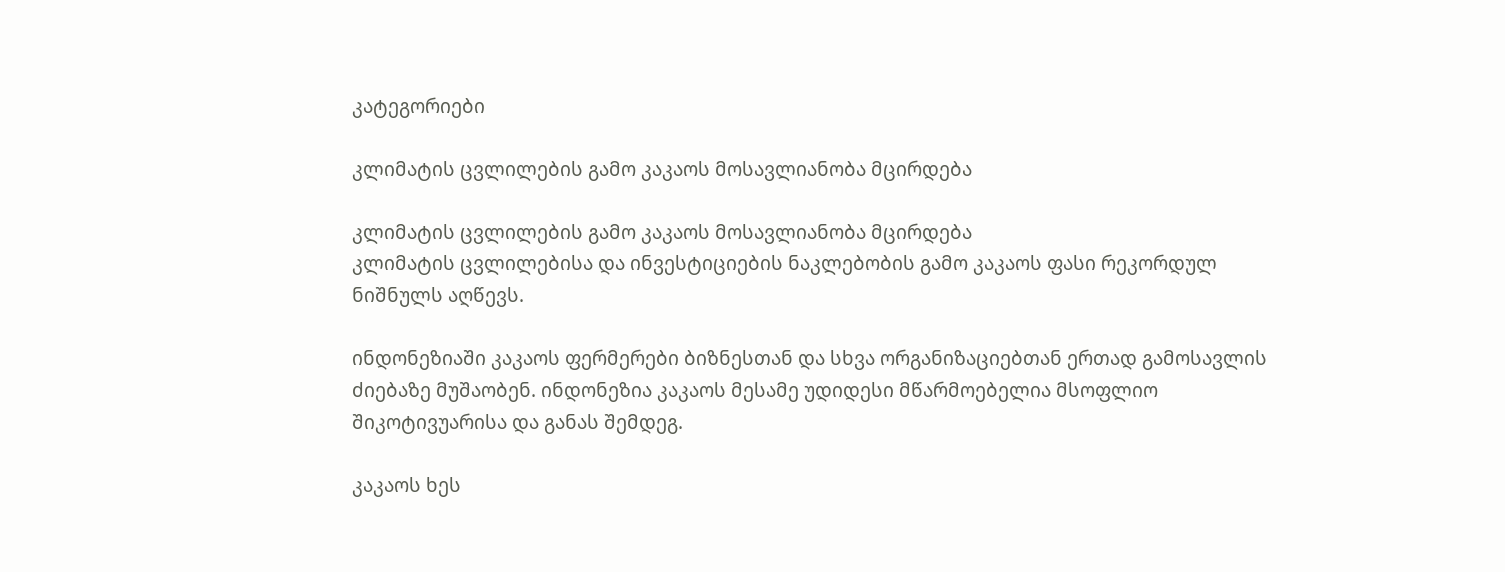კატეგორიები

კლიმატის ცვლილების გამო კაკაოს მოსავლიანობა მცირდება

კლიმატის ცვლილების გამო კაკაოს მოსავლიანობა მცირდება
კლიმატის ცვლილებისა და ინვესტიციების ნაკლებობის გამო კაკაოს ფასი რეკორდულ ნიშნულს აღწევს.

ინდონეზიაში კაკაოს ფერმერები ბიზნესთან და სხვა ორგანიზაციებთან ერთად გამოსავლის ძიებაზე მუშაობენ. ინდონეზია კაკაოს მესამე უდიდესი მწარმოებელია მსოფლიო შიკოტივუარისა და განას შემდეგ.

კაკაოს ხეს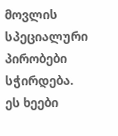მოვლის სპეციალური პირობები სჭირდება. ეს ხეები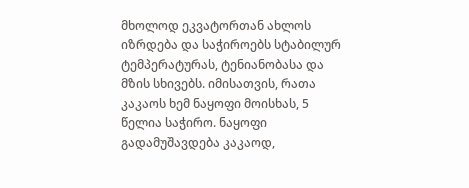მხოლოდ ეკვატორთან ახლოს იზრდება და საჭიროებს სტაბილურ ტემპერატურას, ტენიანობასა და მზის სხივებს. იმისათვის, რათა კაკაოს ხემ ნაყოფი მოისხას, 5 წელია საჭირო. ნაყოფი გადამუშავდება კაკაოდ,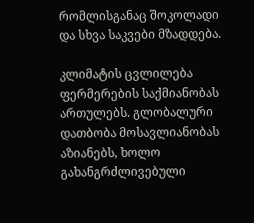რომლისგანაც შოკოლადი და სხვა საკვები მზადდება.

კლიმატის ცვლილება ფერმერების საქმიანობას ართულებს. გლობალური დათბობა მოსავლიანობას აზიანებს, ხოლო გახანგრძლივებული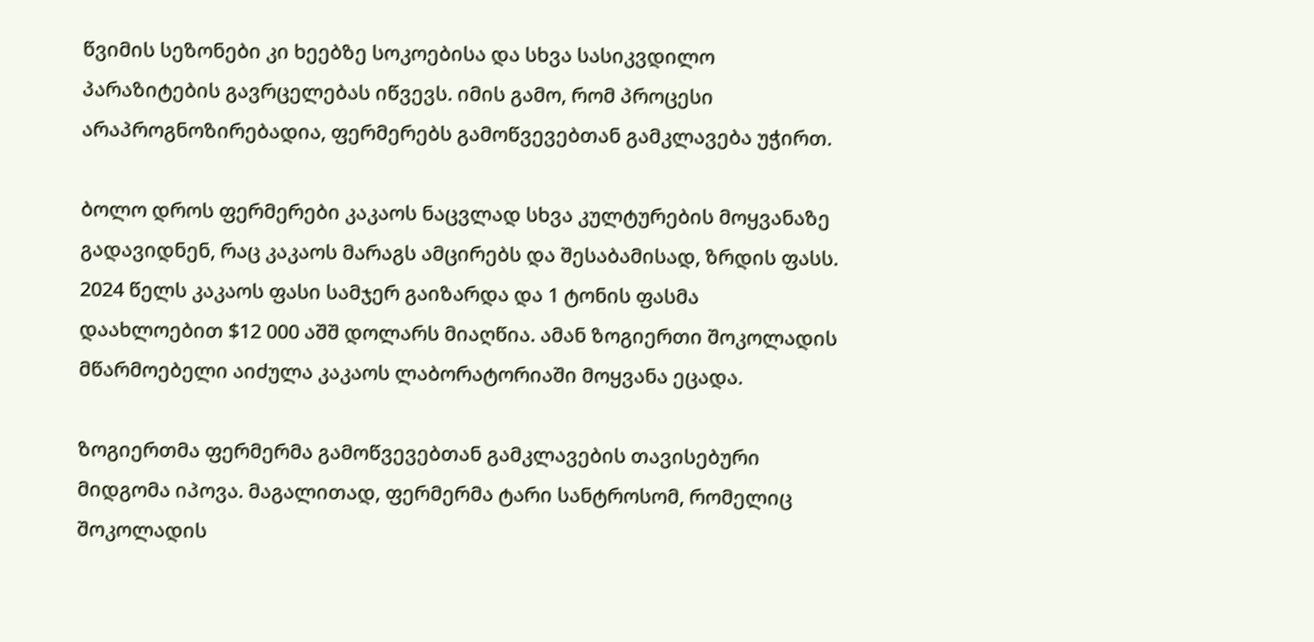წვიმის სეზონები კი ხეებზე სოკოებისა და სხვა სასიკვდილო პარაზიტების გავრცელებას იწვევს. იმის გამო, რომ პროცესი არაპროგნოზირებადია, ფერმერებს გამოწვევებთან გამკლავება უჭირთ.

ბოლო დროს ფერმერები კაკაოს ნაცვლად სხვა კულტურების მოყვანაზე გადავიდნენ, რაც კაკაოს მარაგს ამცირებს და შესაბამისად, ზრდის ფასს. 2024 წელს კაკაოს ფასი სამჯერ გაიზარდა და 1 ტონის ფასმა დაახლოებით $12 000 აშშ დოლარს მიაღწია. ამან ზოგიერთი შოკოლადის მწარმოებელი აიძულა კაკაოს ლაბორატორიაში მოყვანა ეცადა.

ზოგიერთმა ფერმერმა გამოწვევებთან გამკლავების თავისებური მიდგომა იპოვა. მაგალითად, ფერმერმა ტარი სანტროსომ, რომელიც შოკოლადის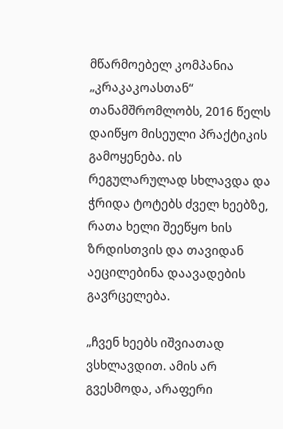მწარმოებელ კომპანია „კრაკაკოასთან“ თანამშრომლობს, 2016 წელს დაიწყო მისეული პრაქტიკის გამოყენება. ის რეგულარულად სხლავდა და ჭრიდა ტოტებს ძველ ხეებზე, რათა ხელი შეეწყო ხის ზრდისთვის და თავიდან აეცილებინა დაავადების გავრცელება.

„ჩვენ ხეებს იშვიათად ვსხლავდით. ამის არ გვესმოდა, არაფერი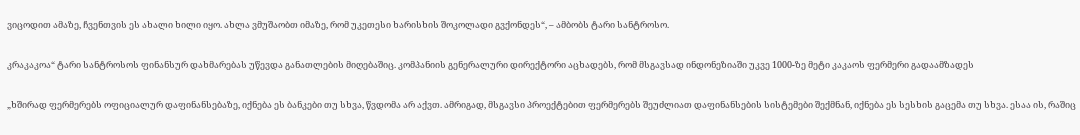ვიცოდით ამაზე, ჩვენთვის ეს ახალი ხილი იყო. ახლა ვმუშაობთ იმაზე, რომ უკეთესი ხარისხის შოკოლადი გვქონდეს“, – ამბობს ტარი სანტროსო.

კრაკაკოა“ ტარი სანტროსოს ფინანსურ დახმარებას უწევდა განათლების მიღებაშიც. კომპანიის გენერალური დირექტორი აცხადებს, რომ მსგავსად ინდონეზიაში უკვე 1000-ზე მეტი კაკაოს ფერმერი გადაამზადეს

„ხშირად ფერმერებს ოფიციალურ დაფინანსებაზე, იქნება ეს ბანკები თუ სხვა, წვდომა არ აქვთ. ამრიგად, მსგავსი პროექტებით ფერმერებს შეუძლიათ დაფინანსების სისტემები შექმნან, იქნება ეს სესხის გაცემა თუ სხვა. ესაა ის, რაშიც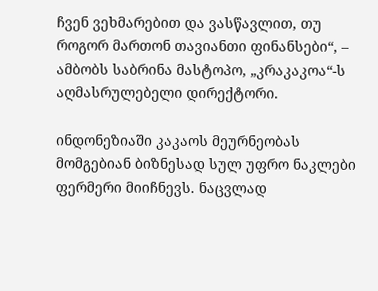ჩვენ ვეხმარებით და ვასწავლით, თუ როგორ მართონ თავიანთი ფინანსები“, – ამბობს საბრინა მასტოპო, „კრაკაკოა“-ს აღმასრულებელი დირექტორი.

ინდონეზიაში კაკაოს მეურნეობას მომგებიან ბიზნესად სულ უფრო ნაკლები ფერმერი მიიჩნევს. ნაცვლად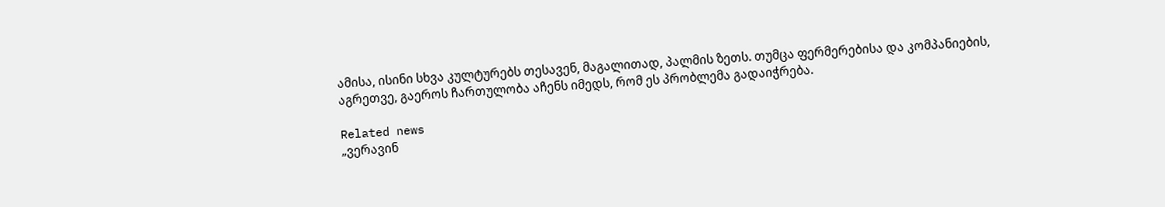ამისა, ისინი სხვა კულტურებს თესავენ, მაგალითად, პალმის ზეთს. თუმცა ფერმერებისა და კომპანიების, აგრეთვე, გაეროს ჩართულობა აჩენს იმედს, რომ ეს პრობლემა გადაიჭრება.

Related news
„ვერავინ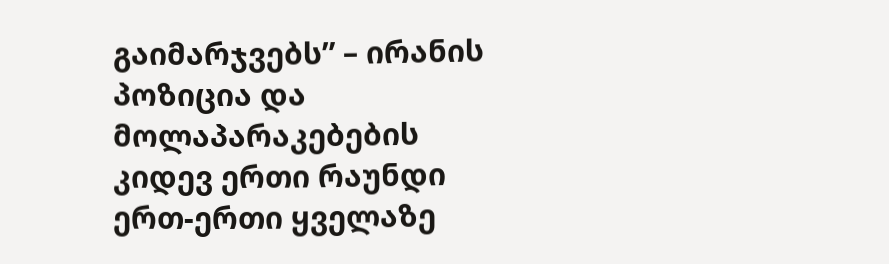გაიმარჯვებს” – ირანის პოზიცია და მოლაპარაკებების კიდევ ერთი რაუნდი ერთ-ერთი ყველაზე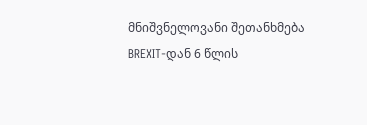მნიშვნელოვანი შეთანხმება BREXIT-დან 6 წლის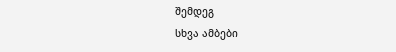შემდეგ
სხვა ამბები